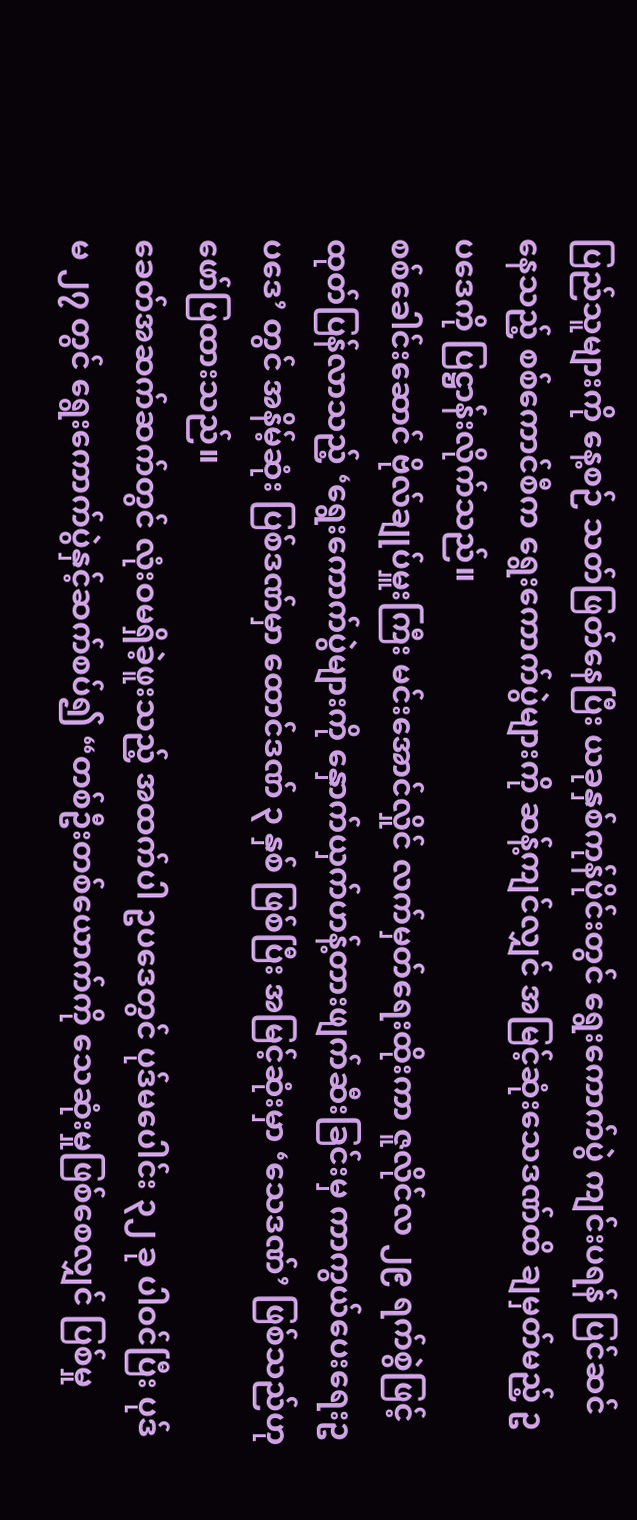ပြည်သူများကို နေ့စဉ် သတ်ဖြတ်နေပြီး ယခုနှစ်ကုန်ပိုင်းတွင် ရွေးကောက်ပွဲ ကျင်းပရန် ပြင်ဆင်နေသည့် စစ်ကောင်စီက ရွေးကောက်ပွဲများကို ဆန့်ကျင်လျှင် အမြင့်ဆုံးသေဒဏ်ထိ ချမှတ်မည့် ဥပဒေကို ပြဋ္ဌာန်းလိုက်သည်။
စစ်ခေါင်းဆောင် ဗိုလ်ချုပ်မှူးကြီး မင်းအောင်လှိုင် လက်မှတ်ရေးထိုးကာ ဇူလိုင်လ ၂၉ ရက်စွဲဖြင့် ထုတ်ပြန်လာသည့် ‘ရွေးကောက်ပွဲများကို နှောက်ယှက်ဟန့်တားဖျက်ဆီးခြင်းမှ ကာကွယ်ပေးရေးဥပဒေ’ တွင် အနိမ့်ဆုံး ပြစ်ဒဏ်မှာ ထောင်ဒဏ် ၃ နှစ် ဖြစ်ပြီး အမြင့်ဆုံးမှာ ‘သေဒဏ်’ ဖြစ်သည်ဟု ဖော်ပြထားသည်။
ခေတ်အဆက်ဆက်တွင် လုံးဝမရှိခဲ့ဖူးသည့် အထက်ပါ ဥပဒေတွင် ပုဒ်မပေါင်း ၃၂ ခု ပါဝင်ပြီး ပုဒ်မ ၂၇ တွင် ရွေးကောက်ပွဲနှင့်ဆက်စပ်၍ “တစ်ဦးတစ်ယောက်ကို သေဆုံးမှုဖြစ်စေလျှင် ပြစ်မှု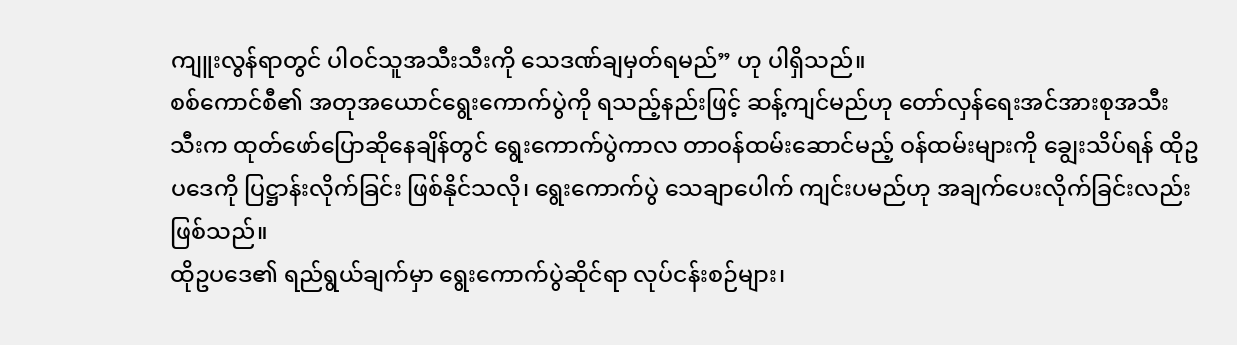ကျူးလွန်ရာတွင် ပါဝင်သူအသီးသီးကို သေဒဏ်ချမှတ်ရမည်” ဟု ပါရှိသည်။
စစ်ကောင်စီ၏ အတုအယောင်ရွေးကောက်ပွဲကို ရသည့်နည်းဖြင့် ဆန့်ကျင်မည်ဟု တော်လှန်ရေးအင်အားစုအသီးသီးက ထုတ်ဖော်ပြောဆိုနေချိန်တွင် ရွေးကောက်ပွဲကာလ တာဝန်ထမ်းဆောင်မည့် ဝန်ထမ်းများကို ချွေးသိပ်ရန် ထိုဥပဒေကို ပြဋ္ဌာန်းလိုက်ခြင်း ဖြစ်နိုင်သလို၊ ရွေးကောက်ပွဲ သေချာပေါက် ကျင်းပမည်ဟု အချက်ပေးလိုက်ခြင်းလည်း ဖြစ်သည်။
ထိုဥပဒေ၏ ရည်ရွယ်ချက်မှာ ရွေးကောက်ပွဲဆိုင်ရာ လုပ်ငန်းစဉ်များ၊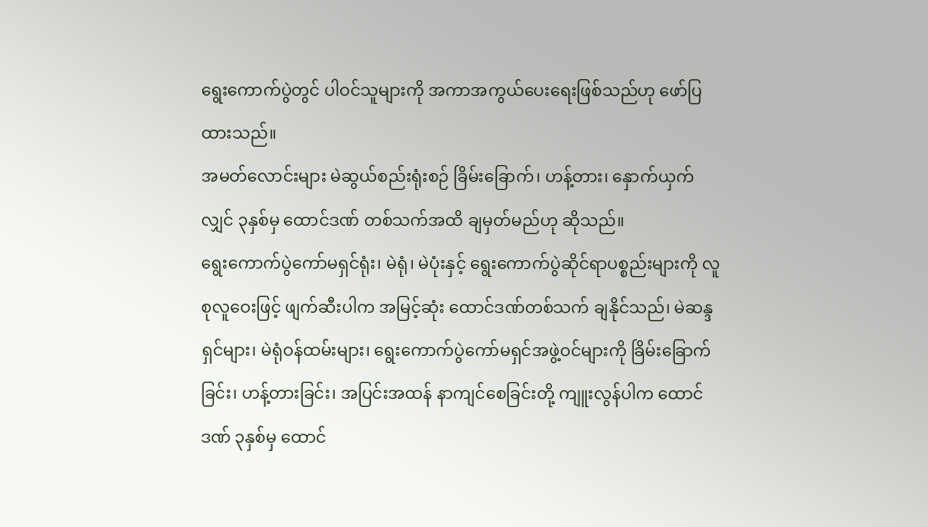ရွေးကောက်ပွဲတွင် ပါဝင်သူများကို အကာအကွယ်ပေးရေးဖြစ်သည်ဟု ဖော်ပြထားသည်။
အမတ်လောင်းများ မဲဆွယ်စည်းရုံးစဉ် ခြိမ်းခြောက်၊ ဟန့်တား၊ နှောက်ယှက်လျှင် ၃နှစ်မှ ထောင်ဒဏ် တစ်သက်အထိ ချမှတ်မည်ဟု ဆိုသည်။
ရွေးကောက်ပွဲကော်မရှင်ရုံး၊ မဲရုံ၊ မဲပုံးနှင့် ရွေးကောက်ပွဲဆိုင်ရာပစ္စည်းများကို လူစုလူဝေးဖြင့် ဖျက်ဆီးပါက အမြင့်ဆုံး ထောင်ဒဏ်တစ်သက် ချနိုင်သည်၊ မဲဆန္ဒရှင်များ၊ မဲရုံဝန်ထမ်းများ၊ ရွေးကောက်ပွဲကော်မရှင်အဖွဲ့ဝင်များကို ခြိမ်းခြောက်ခြင်း၊ ဟန့်တားခြင်း၊ အပြင်းအထန် နာကျင်စေခြင်းတို့ ကျူးလွန်ပါက ထောင်ဒဏ် ၃နှစ်မှ ထောင်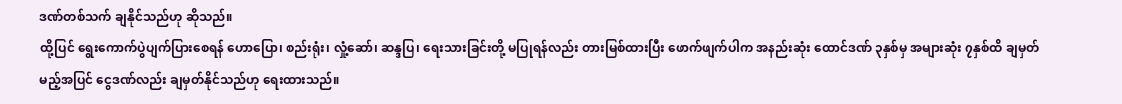ဒဏ်တစ်သက် ချနိုင်သည်ဟု ဆိုသည်။
ထို့ပြင် ရွေးကောက်ပွဲပျက်ပြားစေရန် ဟောပြော၊ စည်းရုံး၊ လှုံ့ဆော်၊ ဆန္ဒပြ၊ ရေးသားခြင်းတို့ မပြုရန်လည်း တားမြစ်ထားပြီး ဖောက်ဖျက်ပါက အနည်းဆုံး ထောင်ဒဏ် ၃နှစ်မှ အများဆုံး ၇နှစ်ထိ ချမှတ်မည့်အပြင် ငွေဒဏ်လည်း ချမှတ်နိုင်သည်ဟု ရေးထားသည်။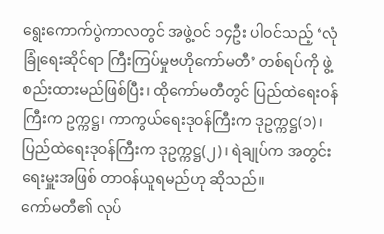ရွေးကောက်ပွဲကာလတွင် အဖွဲ့ဝင် ၁၄ဦး ပါဝင်သည့် ‘လုံခြုံရေးဆိုင်ရာ ကြီးကြပ်မှုဗဟိုကော်မတီ’ တစ်ရပ်ကို ဖွဲ့စည်းထားမည်ဖြစ်ပြီး၊ ထိုကော်မတီတွင် ပြည်ထဲရေးဝန်ကြီးက ဥက္ကဋ္ဌ၊ ကာကွယ်ရေးဒုဝန်ကြီးက ဒုဥက္ကဋ္ဌ(၁)၊ ပြည်ထဲရေးဒုဝန်ကြီးက ဒုဥက္ကဋ္ဌ(၂)၊ ရဲချုပ်က အတွင်းရေးမှူးအဖြစ် တာဝန်ယူရမည်ဟု ဆိုသည်။
ကော်မတီ၏ လုပ်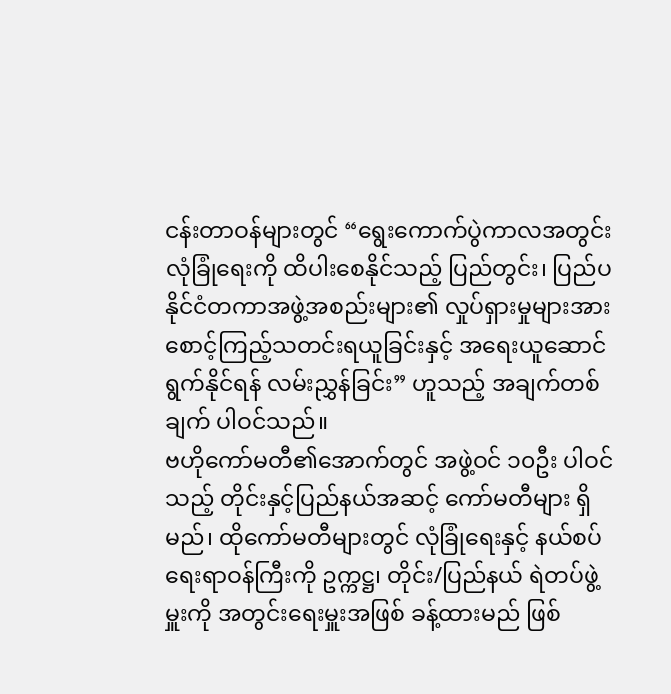ငန်းတာဝန်များတွင် “ရွေးကောက်ပွဲကာလအတွင်း လုံခြုံရေးကို ထိပါးစေနိုင်သည့် ပြည်တွင်း၊ ပြည်ပ နိုင်ငံတကာအဖွဲ့အစည်းများ၏ လှုပ်ရှားမှုများအား စောင့်ကြည့်သတင်းရယူခြင်းနှင့် အရေးယူဆောင်ရွက်နိုင်ရန် လမ်းညွှန်ခြင်း” ဟူသည့် အချက်တစ်ချက် ပါဝင်သည်။
ဗဟိုကော်မတီ၏အောက်တွင် အဖွဲ့ဝင် ၁၀ဦး ပါဝင်သည့် တိုင်းနှင့်ပြည်နယ်အဆင့် ကော်မတီများ ရှိမည်၊ ထိုကော်မတီများတွင် လုံခြုံရေးနှင့် နယ်စပ်ရေးရာဝန်ကြီးကို ဥက္ကဋ္ဌ၊ တိုင်း/ပြည်နယ် ရဲတပ်ဖွဲ့မှူးကို အတွင်းရေးမှူးအဖြစ် ခန့်ထားမည် ဖြစ်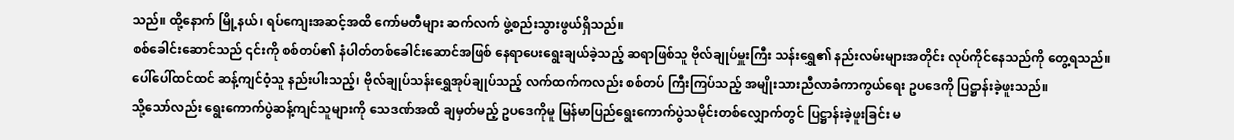သည်။ ထို့နောက် မြို့နယ်၊ ရပ်ကျေးအဆင့်အထိ ကော်မတီများ ဆက်လက် ဖွဲ့စည်းသွားဖွယ်ရှိသည်။
စစ်ခေါင်းဆောင်သည် ၎င်းကို စစ်တပ်၏ နံပါတ်တစ်ခေါင်းဆောင်အဖြစ် နေရာပေးရွေးချယ်ခဲ့သည့် ဆရာဖြစ်သူ ဗိုလ်ချုပ်မှူးကြီး သန်းရွှေ၏ နည်းလမ်းများအတိုင်း လုပ်ကိုင်နေသည်ကို တွေ့ရသည်။
ပေါ်ပေါ်ထင်ထင် ဆန့်ကျင်ဝံ့သူ နည်းပါးသည့်၊ ဗိုလ်ချုပ်သန်းရွှေအုပ်ချုပ်သည့် လက်ထက်ကလည်း စစ်တပ် ကြီးကြပ်သည့် အမျိုးသားညီလာခံကာကွယ်ရေး ဥပဒေကို ပြဋ္ဌာန်းခဲ့ဖူးသည်။
သို့သော်လည်း ရွေးကောက်ပွဲဆန့်ကျင်သူများကို သေဒဏ်အထိ ချမှတ်မည့် ဥပဒေကိုမူ မြန်မာပြည်ရွေးကောက်ပွဲသမိုင်းတစ်လျှောက်တွင် ပြဋ္ဌာန်းခဲ့ဖူးခြင်း မ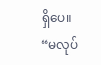ရှိပေ။
“မလုပ်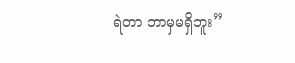ရဲတာ ဘာမှမရှိဘူး”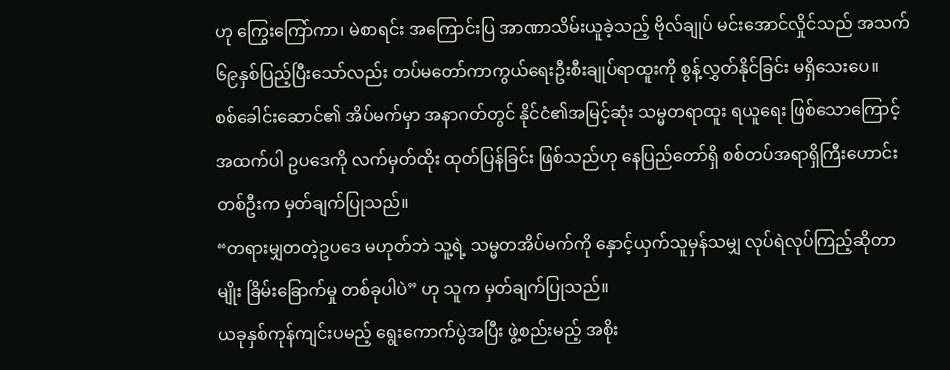ဟု ကြွေးကြော်ကာ၊ မဲစာရင်း အကြောင်းပြ အာဏာသိမ်းယူခဲ့သည့် ဗိုလ်ချုပ် မင်းအောင်လှိုင်သည် အသက် ၆၉နှစ်ပြည့်ပြီးသော်လည်း တပ်မတော်ကာကွယ်ရေးဦးစီးချုပ်ရာထူးကို စွန့်လွှတ်နိုင်ခြင်း မရှိသေးပေ။
စစ်ခေါင်းဆောင်၏ အိပ်မက်မှာ အနာဂတ်တွင် နိုင်ငံ၏အမြင့်ဆုံး သမ္မတရာထူး ရယူရေး ဖြစ်သောကြောင့် အထက်ပါ ဥပဒေကို လက်မှတ်ထိုး ထုတ်ပြန်ခြင်း ဖြစ်သည်ဟု နေပြည်တော်ရှိ စစ်တပ်အရာရှိကြီးဟောင်းတစ်ဦးက မှတ်ချက်ပြုသည်။
“တရားမျှတတဲ့ဥပဒေ မဟုတ်ဘဲ သူ့ရဲ့ သမ္မတအိပ်မက်ကို နှောင့်ယှက်သူမှန်သမျှ လုပ်ရဲလုပ်ကြည့်ဆိုတာမျိုး ခြိမ်းခြောက်မှု တစ်ခုပါပဲ” ဟု သူက မှတ်ချက်ပြုသည်။
ယခုနှစ်ကုန်ကျင်းပမည့် ရွေးကောက်ပွဲအပြီး ဖွဲ့စည်းမည့် အစိုး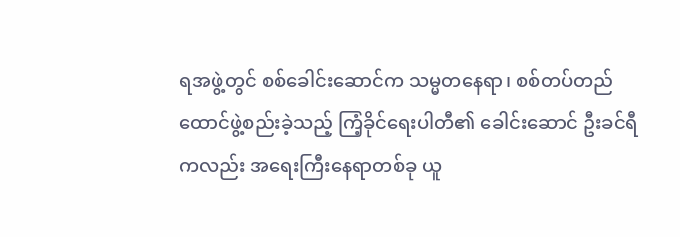ရအဖွဲ့တွင် စစ်ခေါင်းဆောင်က သမ္မတနေရာ၊ စစ်တပ်တည်ထောင်ဖွဲ့စည်းခဲ့သည့် ကြံ့ခိုင်ရေးပါတီ၏ ခေါင်းဆောင် ဦးခင်ရီကလည်း အရေးကြီးနေရာတစ်ခု ယူ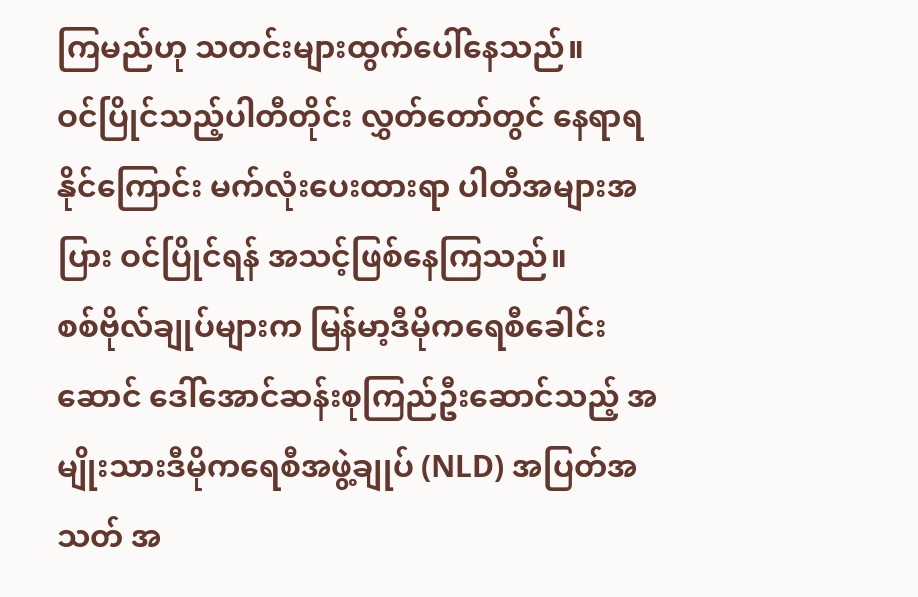ကြမည်ဟု သတင်းများထွက်ပေါ်နေသည်။
ဝင်ပြိုင်သည့်ပါတီတိုင်း လွှတ်တော်တွင် နေရာရနိုင်ကြောင်း မက်လုံးပေးထားရာ ပါတီအများအပြား ဝင်ပြိုင်ရန် အသင့်ဖြစ်နေကြသည်။
စစ်ဗိုလ်ချုပ်များက မြန်မာ့ဒီမိုကရေစီခေါင်းဆောင် ဒေါ်အောင်ဆန်းစုကြည်ဦးဆောင်သည့် အမျိုးသားဒီမိုကရေစီအဖွဲ့ချုပ် (NLD) အပြတ်အသတ် အ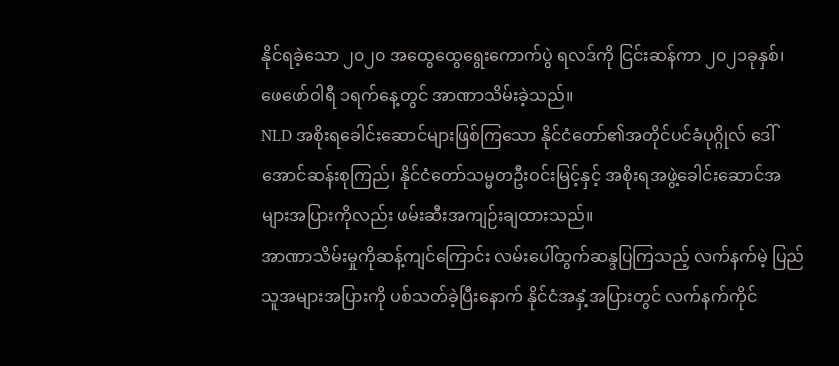နိုင်ရခဲ့သော ၂၀၂၀ အထွေထွေရွေးကောက်ပွဲ ရလဒ်ကို ငြင်းဆန်ကာ ၂၀၂၁ခုနှစ်၊ ဖေဖော်ဝါရီ ၁ရက်နေ့တွင် အာဏာသိမ်းခဲ့သည်။
NLD အစိုးရခေါင်းဆောင်များဖြစ်ကြသော နိုင်ငံတော်၏အတိုင်ပင်ခံပုဂ္ဂိုလ် ဒေါ်အောင်ဆန်းစုကြည်၊ နိုင်ငံတော်သမ္မတဦးဝင်းမြင့်နှင့် အစိုးရအဖွဲ့ခေါင်းဆောင်အများအပြားကိုလည်း ဖမ်းဆီးအကျဉ်းချထားသည်။
အာဏာသိမ်းမှုကိုဆန့်ကျင်ကြောင်း လမ်းပေါ်ထွက်ဆန္ဒပြကြသည့် လက်နက်မဲ့ ပြည်သူအများအပြားကို ပစ်သတ်ခဲ့ပြီးနောက် နိုင်ငံအနှံ့အပြားတွင် လက်နက်ကိုင်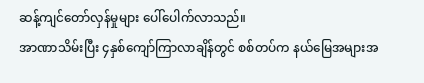ဆန့်ကျင်တော်လှန်မှုများ ပေါ်ပေါက်လာသည်။
အာဏာသိမ်းပြီး ၄နှစ်ကျော်ကြာလာချိန်တွင် စစ်တပ်က နယ်မြေအများအ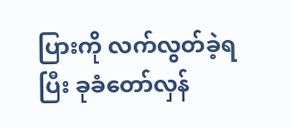ပြားကို လက်လွတ်ခဲ့ရပြီး ခုခံတော်လှန်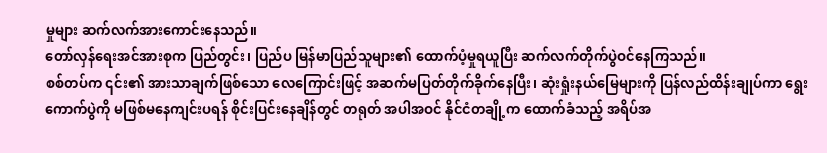မှုများ ဆက်လက်အားကောင်းနေသည်။
တော်လှန်ရေးအင်အားစုက ပြည်တွင်း၊ ပြည်ပ မြန်မာပြည်သူများ၏ ထောက်ပံ့မှုရယူပြီး ဆက်လက်တိုက်ပွဲဝင်နေကြသည်။
စစ်တပ်က ၎င်း၏ အားသာချက်ဖြစ်သော လေကြောင်းဖြင့် အဆက်မပြတ်တိုက်ခိုက်နေပြီး၊ ဆုံးရှုံးနယ်မြေများကို ပြန်လည်ထိန်းချုပ်ကာ ရွေးကောက်ပွဲကို မဖြစ်မနေကျင်းပရန် စိုင်းပြင်းနေချိန်တွင် တရုတ် အပါအဝင် နိုင်ငံတချို့က ထောက်ခံသည့် အရိပ်အ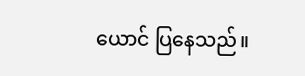ယောင် ပြနေသည်။